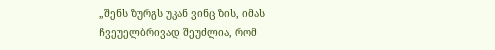„შენს ზურგს უკან ვინც ზის, იმას ჩვეუელბრივად შეუძლია, რომ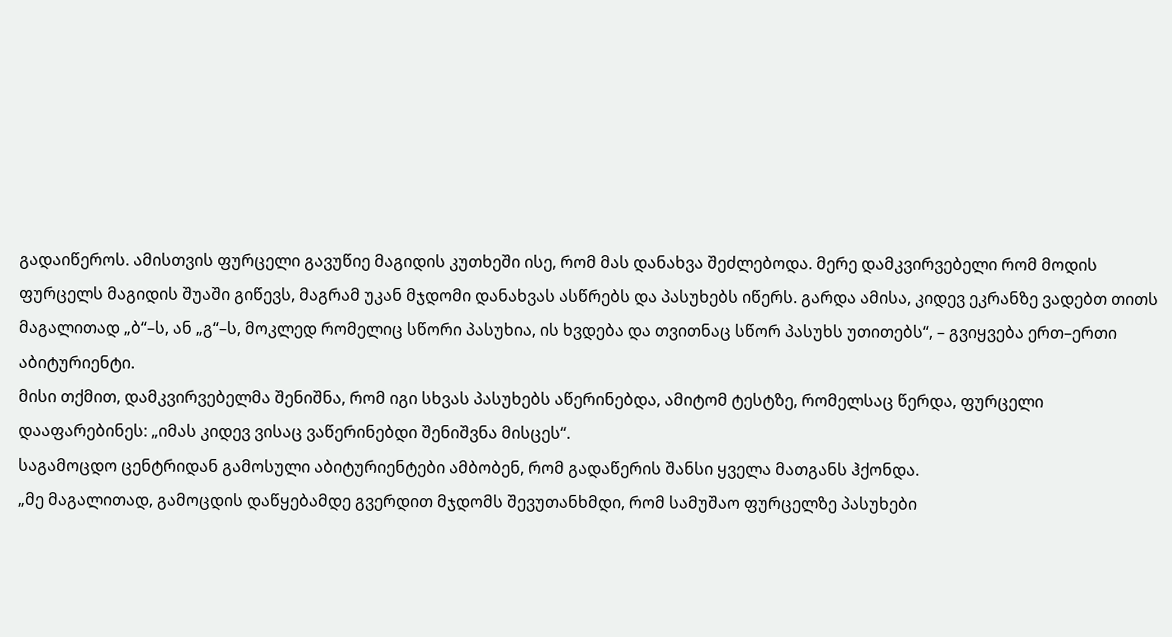გადაიწეროს. ამისთვის ფურცელი გავუწიე მაგიდის კუთხეში ისე, რომ მას დანახვა შეძლებოდა. მერე დამკვირვებელი რომ მოდის ფურცელს მაგიდის შუაში გიწევს, მაგრამ უკან მჯდომი დანახვას ასწრებს და პასუხებს იწერს. გარდა ამისა, კიდევ ეკრანზე ვადებთ თითს მაგალითად „ბ“–ს, ან „გ“–ს, მოკლედ რომელიც სწორი პასუხია, ის ხვდება და თვითნაც სწორ პასუხს უთითებს“, – გვიყვება ერთ–ერთი აბიტურიენტი.
მისი თქმით, დამკვირვებელმა შენიშნა, რომ იგი სხვას პასუხებს აწერინებდა, ამიტომ ტესტზე, რომელსაც წერდა, ფურცელი დააფარებინეს: „იმას კიდევ ვისაც ვაწერინებდი შენიშვნა მისცეს“.
საგამოცდო ცენტრიდან გამოსული აბიტურიენტები ამბობენ, რომ გადაწერის შანსი ყველა მათგანს ჰქონდა.
„მე მაგალითად, გამოცდის დაწყებამდე გვერდით მჯდომს შევუთანხმდი, რომ სამუშაო ფურცელზე პასუხები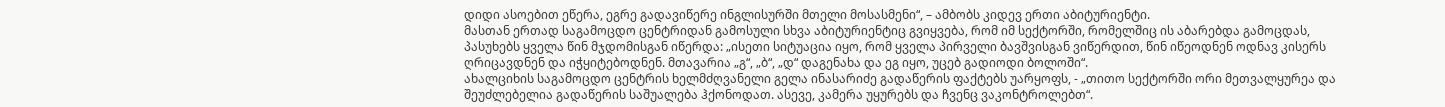დიდი ასოებით ეწერა, ეგრე გადავიწერე ინგლისურში მთელი მოსასმენი“, – ამბობს კიდევ ერთი აბიტურიენტი.
მასთან ერთად საგამოცდო ცენტრიდან გამოსული სხვა აბიტურიენტიც გვიყვება, რომ იმ სექტორში, რომელშიც ის აბარებდა გამოცდას, პასუხებს ყველა წინ მჯდომისგან იწერდა: „ისეთი სიტუაცია იყო, რომ ყველა პირველი ბავშვისგან ვიწერდით, წინ იწეოდნენ ოდნავ კისერს ღრიცავდნენ და იჭყიტებოდნენ. მთავარია „გ“, „ბ“, „დ“ დაგენახა და ეგ იყო, უცებ გადიოდი ბოლოში“.
ახალციხის საგამოცდო ცენტრის ხელმძღვანელი გელა ინასარიძე გადაწერის ფაქტებს უარყოფს, - „თითო სექტორში ორი მეთვალყურეა და შეუძლებელია გადაწერის საშუალება ჰქონოდათ. ასევე, კამერა უყურებს და ჩვენც ვაკონტროლებთ“.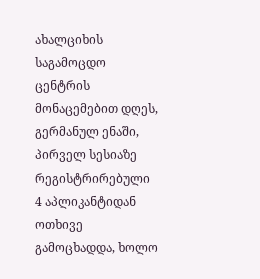ახალციხის საგამოცდო ცენტრის მონაცემებით დღეს, გერმანულ ენაში, პირველ სესიაზე რეგისტრირებული 4 აპლიკანტიდან ოთხივე გამოცხადდა, ხოლო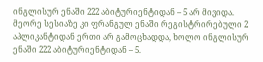ინგლისურ ენაში 222 აბიტურიენტიდან – 5 არ მივიდა.
მეორე სესიაზე კი ფრანგულ ენაში რეგისტრირებული 2 აპლიკანტიდან ერთი არ გამოცხადდა, ხოლო ინგლისურ ენაში 222 აბიტურიენტიდან – 5.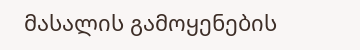მასალის გამოყენების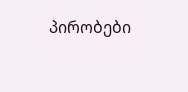პირობები